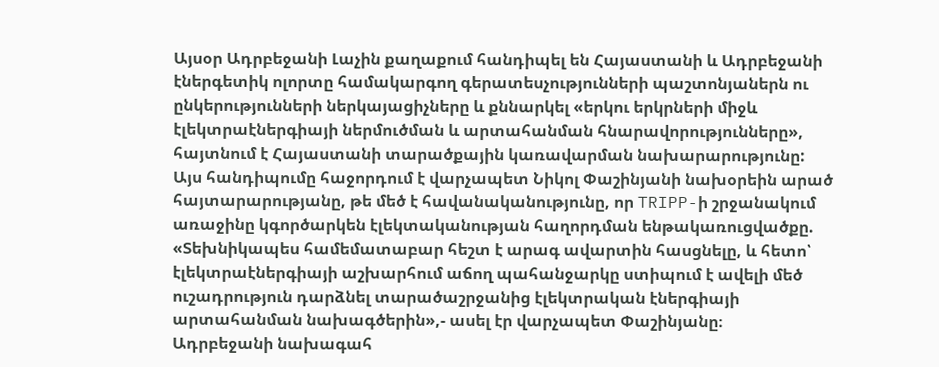Այսօր Ադրբեջանի Լաչին քաղաքում հանդիպել են Հայաստանի և Ադրբեջանի էներգետիկ ոլորտը համակարգող գերատեսչությունների պաշտոնյաներն ու ընկերությունների ներկայացիչները և քննարկել «երկու երկրների միջև էլեկտրաէներգիայի ներմուծման և արտահանման հնարավորությունները», հայտնում է Հայաստանի տարածքային կառավարման նախարարությունը:
Այս հանդիպումը հաջորդում է վարչապետ Նիկոլ Փաշինյանի նախօրեին արած հայտարարությանը, թե մեծ է հավանականությունը, որ TRIPP-ի շրջանակում առաջինը կգործարկեն էլեկտականության հաղորդման ենթակառուցվածքը.
«Տեխնիկապես համեմատաբար հեշտ է արագ ավարտին հասցնելը, և հետո՝ էլեկտրաէներգիայի աշխարհում աճող պահանջարկը ստիպում է ավելի մեծ ուշադրություն դարձնել տարածաշրջանից էլեկտրական էներգիայի արտահանման նախագծերին»,- ասել էր վարչապետ Փաշինյանը։
Ադրբեջանի նախագահ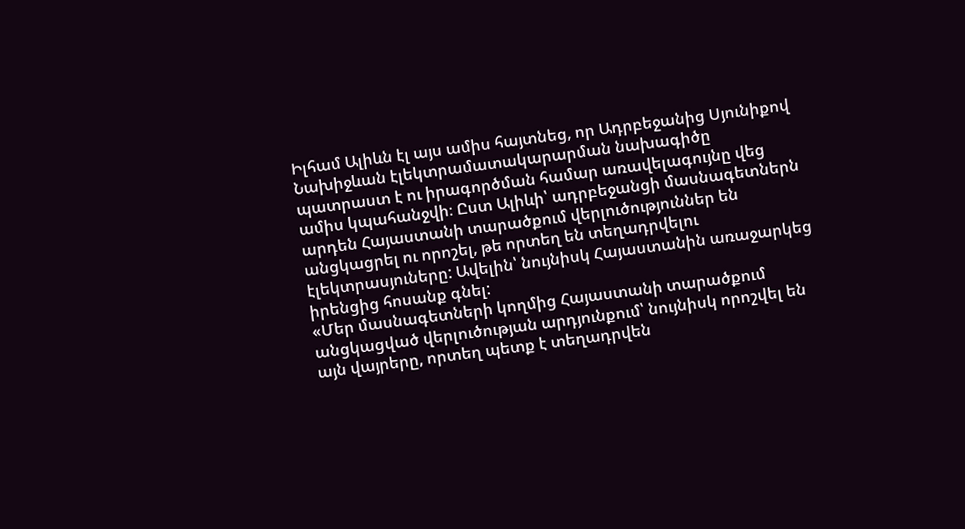Իլհամ Ալիևն էլ այս ամիս հայտնեց, որ Ադրբեջանից Սյունիքով Նախիջևան էլեկտրամատակարարման նախագիծը պատրաստ է ու իրագործման համար առավելագույնը վեց ամիս կպահանջվի։ Ըստ Ալիևի՝ ադրբեջանցի մասնագետներն արդեն Հայաստանի տարածքում վերլուծություններ են անցկացրել ու որոշել, թե որտեղ են տեղադրվելու էլեկտրասյուները: Ավելին՝ նույնիսկ Հայաստանին առաջարկեց իրենցից հոսանք գնել:
«Մեր մասնագետների կողմից Հայաստանի տարածքում անցկացված վերլուծության արդյունքում՝ նույնիսկ որոշվել են այն վայրերը, որտեղ պետք է տեղադրվեն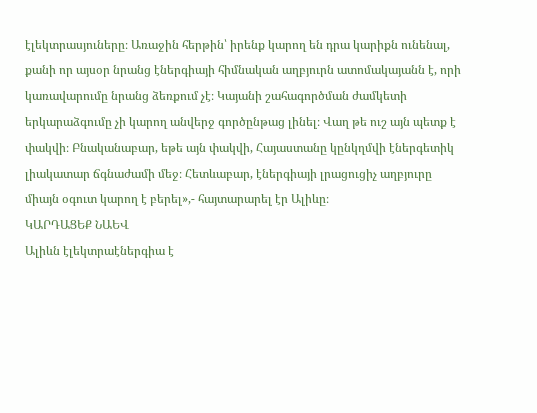էլեկտրասյուները։ Առաջին հերթին՝ իրենք կարող են դրա կարիքն ունենալ, քանի որ այսօր նրանց էներգիայի հիմնական աղբյուրն ատոմակայանն է, որի կառավարումը նրանց ձեռքում չէ։ Կայանի շահագործման ժամկետի երկարաձգումը չի կարող անվերջ գործընթաց լինել։ Վաղ թե ուշ այն պետք է փակվի։ Բնականաբար, եթե այն փակվի, Հայաստանը կընկղմվի էներգետիկ լիակատար ճգնաժամի մեջ։ Հետևաբար, էներգիայի լրացուցիչ աղբյուրը միայն օգուտ կարող է բերել»,- հայտարարել էր Ալիևը։
ԿԱՐԴԱՑԵՔ ՆԱԵՎ
Ալիևն էլեկտրաէներգիա է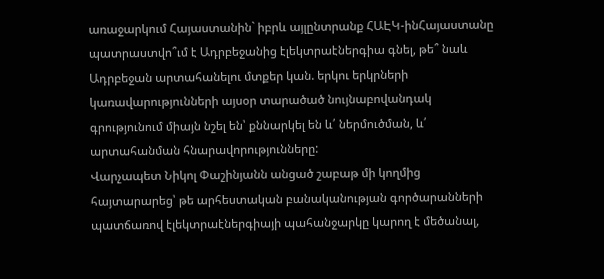առաջարկում Հայաստանին` իբրև այլընտրանք ՀԱԷԿ-ինՀայաստանը պատրաստվո՞ւմ է Ադրբեջանից էլեկտրաէներգիա գնել, թե՞ նաև Ադրբեջան արտահանելու մտքեր կան. երկու երկրների կառավարությունների այսօր տարածած նույնաբովանդակ գրությունում միայն նշել են՝ քննարկել են և՛ ներմուծման, և՛ արտահանման հնարավորությունները:
Վարչապետ Նիկոլ Փաշինյանն անցած շաբաթ մի կողմից հայտարարեց՝ թե արհեստական բանականության գործարանների պատճառով էլեկտրաէներգիայի պահանջարկը կարող է մեծանալ,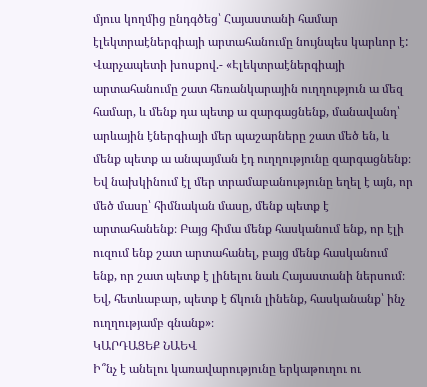մյուս կողմից ընդգծեց՝ Հայաստանի համար էլեկտրաէներգիայի արտահանումը նույնպես կարևոր է:
Վարչապետի խոսքով.- «Էլեկտրաէներգիայի արտահանումը շատ հեռանկարային ուղղություն ա մեզ համար, և մենք դա պետք ա զարգացնենք, մանավանդ՝ արևային էներգիայի մեր պաշարները շատ մեծ են, և մենք պետք ա անպայման էդ ուղղությունը զարգացնենք։ Եվ նախկինում էլ մեր տրամաբանությունը եղել է այն, որ մեծ մասը՝ հիմնական մասը, մենք պետք է արտահանենք։ Բայց հիմա մենք հասկանում ենք, որ էլի ուզում ենք շատ արտահանել, բայց մենք հասկանում ենք, որ շատ պետք է լինելու նաև Հայաստանի ներսում։ Եվ, հետևաբար, պետք է ճկուն լինենք, հասկանանք՝ ինչ ուղղությամբ գնանք»։
ԿԱՐԴԱՑԵՔ ՆԱԵՎ
Ի՞նչ է անելու կառավարությունը երկաթուղու ու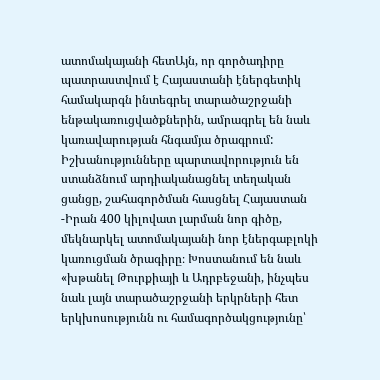ատոմակայանի հետԱյն, որ գործադիրը պատրաստվում է Հայաստանի էներգետիկ համակարգն ինտեգրել տարածաշրջանի ենթակառուցվածքներին, ամրագրել են նաև կառավարության հնգամյա ծրագրում: Իշխանությունները պարտավորություն են ստանձնում արդիականացնել տեղական ցանցը, շահագործման հասցնել Հայաստան -Իրան 400 կիլովատ լարման նոր գիծը, մեկնարկել ատոմակայանի նոր էներգաբլոկի կառուցման ծրագիրը։ Խոստանում են նաև «խթանել Թուրքիայի և Ադրբեջանի, ինչպես նաև լայն տարածաշրջանի երկրների հետ երկխոսությունն ու համագործակցությունը՝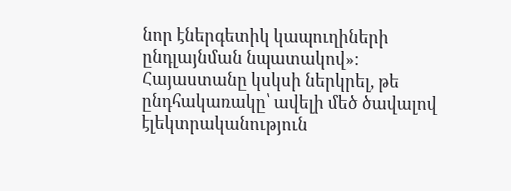նոր էներգետիկ կապուղիների ընդլայնման նպատակով»։
Հայաստանը կսկսի ներկրել, թե ընդհակառակը՝ ավելի մեծ ծավալով էլեկտրականություն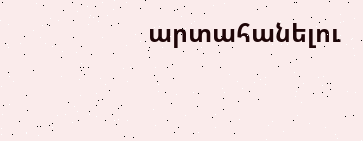արտահանելու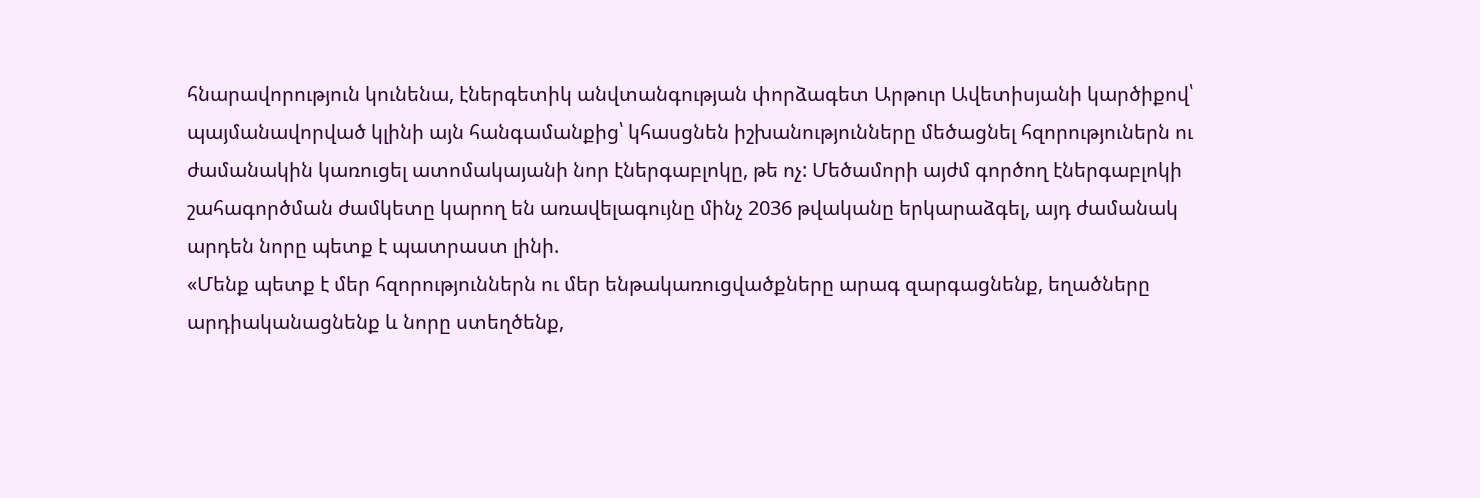հնարավորություն կունենա, էներգետիկ անվտանգության փորձագետ Արթուր Ավետիսյանի կարծիքով՝ պայմանավորված կլինի այն հանգամանքից՝ կհասցնեն իշխանությունները մեծացնել հզորություներն ու ժամանակին կառուցել ատոմակայանի նոր էներգաբլոկը, թե ոչ: Մեծամորի այժմ գործող էներգաբլոկի շահագործման ժամկետը կարող են առավելագույնը մինչ 2036 թվականը երկարաձգել, այդ ժամանակ արդեն նորը պետք է պատրաստ լինի.
«Մենք պետք է մեր հզորություններն ու մեր ենթակառուցվածքները արագ զարգացնենք, եղածները արդիականացնենք և նորը ստեղծենք,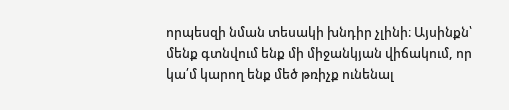որպեսզի նման տեսակի խնդիր չլինի։ Այսինքն՝ մենք գտնվում ենք մի միջանկյան վիճակում, որ կա՛մ կարող ենք մեծ թռիչք ունենալ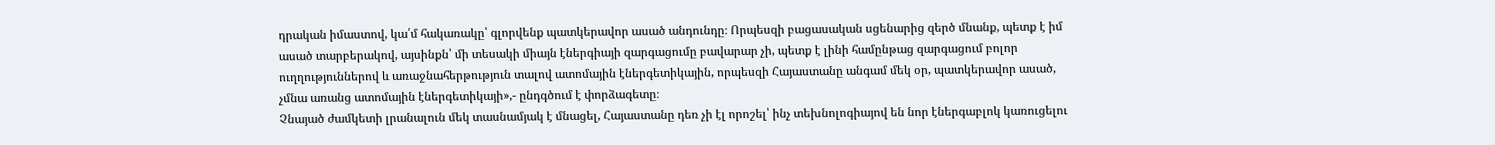դրական իմաստով, կա՛մ հակառակը՝ գլորվենք պատկերավոր ասած անդունդը։ Որպեսզի բացասական սցենարից զերծ մնանք, պետք է իմ ասած տարբերակով, այսինքն՝ մի տեսակի միայն էներգիայի զարգացումը բավարար չի, պետք է լինի համընթաց զարգացում բոլոր ուղղություններով և առաջնահերթություն տալով ատոմային էներգետիկային, որպեսզի Հայաստանը անգամ մեկ օր, պատկերավոր ասած, չմնա առանց ատոմային էներգետիկայի»,- ընդգծում է փորձագետը։
Չնայած ժամկետի լրանալուն մեկ տասնամյակ է մնացել, Հայաստանը դեռ չի էլ որոշել՝ ինչ տեխնոլոգիայով են նոր էներգաբլոկ կառուցելու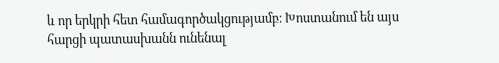և որ երկրի հետ համագործակցությամբ։ Խոստանում են այս հարցի պատասխանն ունենալ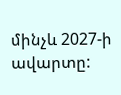մինչև 2027-ի ավարտը: